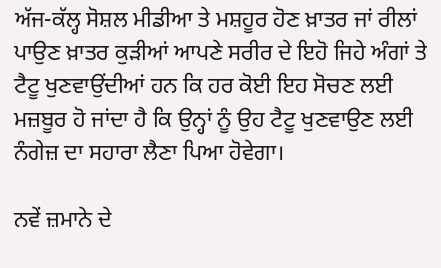ਅੱਜ-ਕੱਲ੍ਹ ਸੋਸ਼ਲ ਮੀਡੀਆ ਤੇ ਮਸ਼ਹੂਰ ਹੋਣ ਖ਼ਾਤਰ ਜਾਂ ਰੀਲਾਂ ਪਾਉਣ ਖ਼ਾਤਰ ਕੁੜੀਆਂ ਆਪਣੇ ਸਰੀਰ ਦੇ ਇਹੋ ਜਿਹੇ ਅੰਗਾਂ ਤੇ ਟੈਟੂ ਖੁਣਵਾਉਂਦੀਆਂ ਹਨ ਕਿ ਹਰ ਕੋਈ ਇਹ ਸੋਚਣ ਲਈ ਮਜ਼ਬੂਰ ਹੋ ਜਾਂਦਾ ਹੈ ਕਿ ਉਨ੍ਹਾਂ ਨੂੰ ਉਹ ਟੈਟੂ ਖੁਣਵਾਉਣ ਲਈ ਨੰਗੇਜ਼ ਦਾ ਸਹਾਰਾ ਲੈਣਾ ਪਿਆ ਹੋਵੇਗਾ।

ਨਵੇਂ ਜ਼ਮਾਨੇ ਦੇ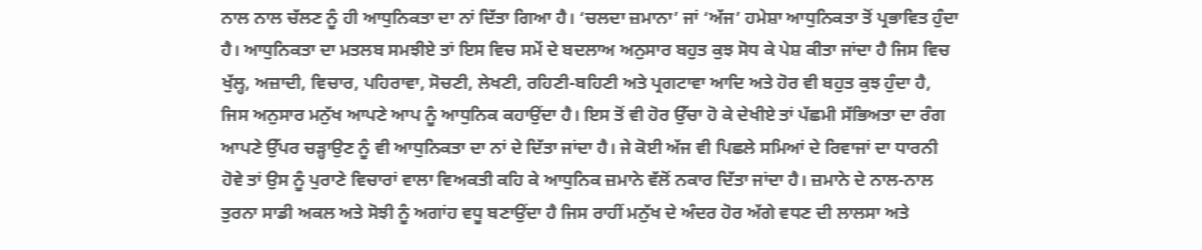ਨਾਲ ਨਾਲ ਚੱਲਣ ਨੂੰ ਹੀ ਆਧੁਨਿਕਤਾ ਦਾ ਨਾਂ ਦਿੱਤਾ ਗਿਆ ਹੈ। ‘ਚਲਦਾ ਜ਼ਮਾਨਾ’ ਜਾਂ ‘ਅੱਜ’ ਹਮੇਸ਼ਾ ਆਧੁਨਿਕਤਾ ਤੋਂ ਪ੍ਰਭਾਵਿਤ ਹੁੰਦਾ ਹੈ। ਆਧੁਨਿਕਤਾ ਦਾ ਮਤਲਬ ਸਮਝੀਏ ਤਾਂ ਇਸ ਵਿਚ ਸਮੇਂ ਦੇ ਬਦਲਾਅ ਅਨੁਸਾਰ ਬਹੁਤ ਕੁਝ ਸੋਧ ਕੇ ਪੇਸ਼ ਕੀਤਾ ਜਾਂਦਾ ਹੈ ਜਿਸ ਵਿਚ ਖੁੱਲ੍ਹ, ਅਜ਼ਾਦੀ, ਵਿਚਾਰ, ਪਹਿਰਾਵਾ, ਸੋਚਣੀ, ਲੇਖਣੀ, ਰਹਿਣੀ-ਬਹਿਣੀ ਅਤੇ ਪ੍ਰਗਟਾਵਾ ਆਦਿ ਅਤੇ ਹੋਰ ਵੀ ਬਹੁਤ ਕੁਝ ਹੁੰਦਾ ਹੈ, ਜਿਸ ਅਨੁਸਾਰ ਮਨੁੱਖ ਆਪਣੇ ਆਪ ਨੂੰ ਆਧੁਨਿਕ ਕਹਾਉਂਦਾ ਹੈ। ਇਸ ਤੋਂ ਵੀ ਹੋਰ ਉੱਚਾ ਹੋ ਕੇ ਦੇਖੀਏ ਤਾਂ ਪੱਛਮੀ ਸੱਭਿਅਤਾ ਦਾ ਰੰਗ ਆਪਣੇ ਉੱਪਰ ਚੜ੍ਹਾਉਣ ਨੂੰ ਵੀ ਆਧੁਨਿਕਤਾ ਦਾ ਨਾਂ ਦੇ ਦਿੱਤਾ ਜਾਂਦਾ ਹੈ। ਜੇ ਕੋਈ ਅੱਜ ਵੀ ਪਿਛਲੇ ਸਮਿਆਂ ਦੇ ਰਿਵਾਜਾਂ ਦਾ ਧਾਰਨੀ ਹੋਵੇ ਤਾਂ ਉਸ ਨੂੰ ਪੁਰਾਣੇ ਵਿਚਾਰਾਂ ਵਾਲਾ ਵਿਅਕਤੀ ਕਹਿ ਕੇ ਆਧੁਨਿਕ ਜ਼ਮਾਨੇ ਵੱਲੋਂ ਨਕਾਰ ਦਿੱਤਾ ਜਾਂਦਾ ਹੈ। ਜ਼ਮਾਨੇ ਦੇ ਨਾਲ-ਨਾਲ ਤੁਰਨਾ ਸਾਡੀ ਅਕਲ ਅਤੇ ਸੋਝੀ ਨੂੰ ਅਗਾਂਹ ਵਧੂ ਬਣਾਉਂਦਾ ਹੈ ਜਿਸ ਰਾਹੀਂ ਮਨੁੱਖ ਦੇ ਅੰਦਰ ਹੋਰ ਅੱਗੇ ਵਧਣ ਦੀ ਲਾਲਸਾ ਅਤੇ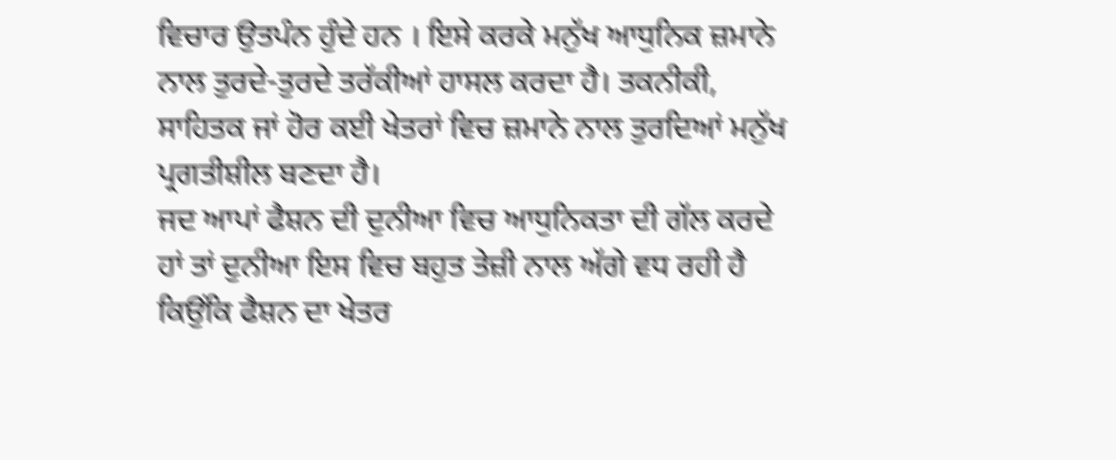ਵਿਚਾਰ ਉਤਪੰਨ ਹੁੰਦੇ ਹਨ । ਇਸੇ ਕਰਕੇ ਮਨੁੱਖ ਆਧੁਨਿਕ ਜ਼ਮਾਨੇ ਨਾਲ ਤੁਰਦੇ-ਤੁਰਦੇ ਤਰੱਕੀਆਂ ਹਾਸਲ ਕਰਦਾ ਹੈ। ਤਕਨੀਕੀ, ਸਾਹਿਤਕ ਜਾਂ ਹੋਰ ਕਈ ਖੇਤਰਾਂ ਵਿਚ ਜ਼ਮਾਨੇ ਨਾਲ ਤੁਰਦਿਆਂ ਮਨੁੱਖ ਪ੍ਰਗਤੀਸ਼ੀਲ ਬਣਦਾ ਹੈ।
ਜਦ ਆਪਾਂ ਫੈਸ਼ਨ ਦੀ ਦੁਨੀਆ ਵਿਚ ਆਧੁਨਿਕਤਾ ਦੀ ਗੱਲ ਕਰਦੇ ਹਾਂ ਤਾਂ ਦੁਨੀਆ ਇਸ ਵਿਚ ਬਹੁਤ ਤੇਜ਼ੀ ਨਾਲ ਅੱਗੇ ਵਧ ਰਹੀ ਹੈ ਕਿਉਂਕਿ ਫੈਸ਼ਨ ਦਾ ਖੇਤਰ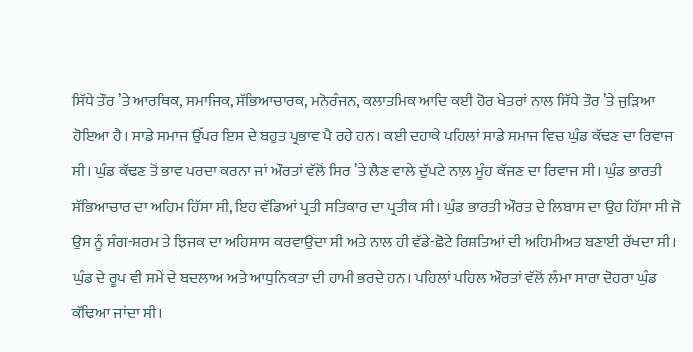ਸਿੱਧੇ ਤੌਰ ’ਤੇ ਆਰਥਿਕ, ਸਮਾਜਿਕ, ਸੱਭਿਆਚਾਰਕ, ਮਨੋਰੰਜਨ, ਕਲਾਤਮਿਕ ਆਦਿ ਕਈ ਹੋਰ ਖੇਤਰਾਂ ਨਾਲ ਸਿੱਧੇ ਤੌਰ ’ਤੇ ਜੁੜਿਆ ਹੋਇਆ ਹੈ। ਸਾਡੇ ਸਮਾਜ ਉੱਪਰ ਇਸ ਦੇ ਬਹੁਤ ਪ੍ਰਭਾਵ ਪੈ ਰਹੇ ਹਨ। ਕਈ ਦਹਾਕੇ ਪਹਿਲਾਂ ਸਾਡੇ ਸਮਾਜ ਵਿਚ ਘੁੰਡ ਕੱਢਣ ਦਾ ਰਿਵਾਜ ਸੀ। ਘੁੰਡ ਕੱਢਣ ਤੋਂ ਭਾਵ ਪਰਦਾ ਕਰਨਾ ਜਾਂ ਔਰਤਾਂ ਵੱਲੋਂ ਸਿਰ ’ਤੇ ਲੈਣ ਵਾਲੇ ਦੁੱਪਟੇ ਨਾਲ਼ ਮੂੰਹ ਕੱਜਣ ਦਾ ਰਿਵਾਜ ਸੀ। ਘੁੰਡ ਭਾਰਤੀ ਸੱਭਿਆਚਾਰ ਦਾ ਅਹਿਮ ਹਿੱਸਾ ਸੀ, ਇਹ ਵੱਡਿਆਂ ਪ੍ਰਤੀ ਸਤਿਕਾਰ ਦਾ ਪ੍ਰਤੀਕ ਸੀ। ਘੁੰਡ ਭਾਰਤੀ ਔਰਤ ਦੇ ਲਿਬਾਸ ਦਾ ਉਹ ਹਿੱਸਾ ਸੀ ਜੋ ਉਸ ਨੂੰ ਸੰਗ-ਸ਼ਰਮ ਤੇ ਝਿਜਕ ਦਾ ਅਹਿਸਾਸ ਕਰਵਾਉਂਦਾ ਸੀ ਅਤੇ ਨਾਲ ਹੀ ਵੱਡੇ-ਛੋਟੇ ਰਿਸ਼ਤਿਆਂ ਦੀ ਅਹਿਮੀਅਤ ਬਣਾਈ ਰੱਖਦਾ ਸੀ। ਘੁੰਡ ਦੇ ਰੂਪ ਵੀ ਸਮੇਂ ਦੇ ਬਦਲਾਅ ਅਤੇ ਆਧੁਨਿਕਤਾ ਦੀ ਹਾਮੀ ਭਰਦੇ ਹਨ। ਪਹਿਲਾਂ ਪਹਿਲ ਔਰਤਾਂ ਵੱਲੋਂ ਲੰਮਾ ਸਾਰਾ ਦੋਹਰਾ ਘੁੰਡ ਕੱਢਿਆ ਜਾਂਦਾ ਸੀ।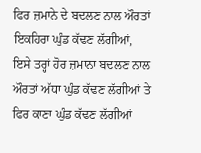ਫਿਰ ਜ਼ਮਾਨੇ ਦੇ ਬਦਲਣ ਨਾਲ ਔਰਤਾਂ ਇਕਹਿਰਾ ਘੁੰਡ ਕੱਢਣ ਲੱਗੀਆਂ, ਇਸੇ ਤਰ੍ਹਾਂ ਹੋਰ ਜ਼ਮਾਨਾ ਬਦਲਣ ਨਾਲ ਔਰਤਾਂ ਅੱਧਾ ਘੁੰਡ ਕੱਢਣ ਲੱਗੀਆਂ ਤੇ ਫਿਰ ਕਾਣਾ ਘੁੰਡ ਕੱਢਣ ਲੱਗੀਆਂ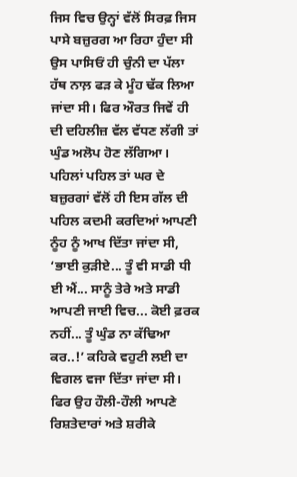ਜਿਸ ਵਿਚ ਉਨ੍ਹਾਂ ਵੱਲੋਂ ਸਿਰਫ਼ ਜਿਸ ਪਾਸੇ ਬਜ਼ੁਰਗ ਆ ਰਿਹਾ ਹੁੰਦਾ ਸੀ ਉਸ ਪਾਸਿਓਂ ਹੀ ਚੁੰਨੀ ਦਾ ਪੱਲਾ ਹੱਥ ਨਾਲ਼ ਫੜ ਕੇ ਮੂੰਹ ਢੱਕ ਲਿਆ ਜਾਂਦਾ ਸੀ। ਫਿਰ ਔਰਤ ਜਿਵੇਂ ਹੀ ਦੀ ਦਹਿਲੀਜ਼ ਵੱਲ ਵੱਧਣ ਲੱਗੀ ਤਾਂ ਘੁੰਡ ਅਲੋਪ ਹੋਣ ਲੱਗਿਆ। ਪਹਿਲਾਂ ਪਹਿਲ ਤਾਂ ਘਰ ਦੇ ਬਜ਼ੁਰਗਾਂ ਵੱਲੋਂ ਹੀ ਇਸ ਗੱਲ ਦੀ ਪਹਿਲ ਕਦਮੀ ਕਰਦਿਆਂ ਆਪਣੀ ਨੂੰਹ ਨੂੰ ਆਖ ਦਿੱਤਾ ਜਾਂਦਾ ਸੀ, ‘ਭਾਈ ਕੁੜੀਏ... ਤੂੰ ਵੀ ਸਾਡੀ ਧੀ ਈ ਐਂ... ਸਾਨੂੰ ਤੇਰੇ ਅਤੇ ਸਾਡੀ ਆਪਣੀ ਜਾਈ ਵਿਚ... ਕੋਈ ਫ਼ਰਕ ਨਹੀਂ... ਤੂੰ ਘੁੰਡ ਨਾ ਕੱਢਿਆ ਕਰ..!’ ਕਹਿਕੇ ਵਹੁਟੀ ਲਈ ਦਾ ਵਿਗਲ ਵਜਾ ਦਿੱਤਾ ਜਾਂਦਾ ਸੀ। ਫਿਰ ਉਹ ਹੌਲੀ-ਹੌਲੀ ਆਪਣੇ ਰਿਸ਼ਤੇਦਾਰਾਂ ਅਤੇ ਸ਼ਰੀਕੇ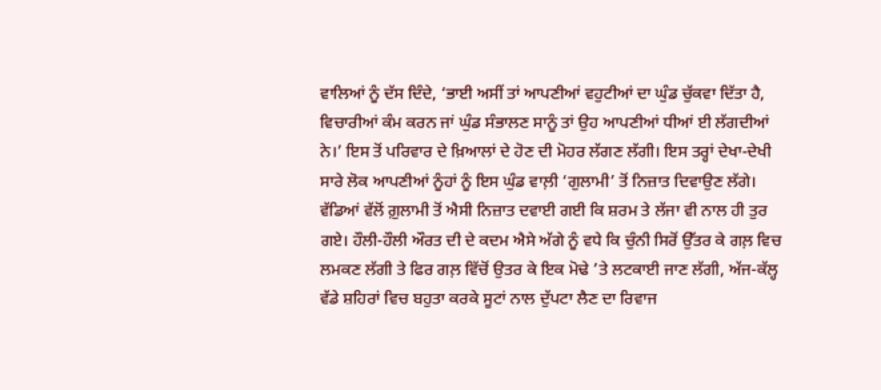ਵਾਲਿਆਂ ਨੂੰ ਦੱਸ ਦਿੰਦੇ, ‘ਭਾਈ ਅਸੀਂ ਤਾਂ ਆਪਣੀਆਂ ਵਹੁਟੀਆਂ ਦਾ ਘੁੰਡ ਚੁੱਕਵਾ ਦਿੱਤਾ ਹੈ, ਵਿਚਾਰੀਆਂ ਕੰਮ ਕਰਨ ਜਾਂ ਘੁੰਡ ਸੰਭਾਲਣ ਸਾਨੂੰ ਤਾਂ ਉਹ ਆਪਣੀਆਂ ਧੀਆਂ ਈ ਲੱਗਦੀਆਂ ਨੇ।’ ਇਸ ਤੋਂ ਪਰਿਵਾਰ ਦੇ ਖ਼ਿਆਲਾਂ ਦੇ ਹੋਣ ਦੀ ਮੋਹਰ ਲੱਗਣ ਲੱਗੀ। ਇਸ ਤਰ੍ਹਾਂ ਦੇਖਾ-ਦੇਖੀ ਸਾਰੇ ਲੋਕ ਆਪਣੀਆਂ ਨੂੰਹਾਂ ਨੂੰ ਇਸ ਘੁੰਡ ਵਾਲ਼ੀ ‘ਗੁਲਾਮੀ’ ਤੋਂ ਨਿਜ਼ਾਤ ਦਿਵਾਉਣ ਲੱਗੇ। ਵੱਡਿਆਂ ਵੱਲੋਂ ਗ਼ੁਲਾਮੀ ਤੋਂ ਐਸੀ ਨਿਜ਼ਾਤ ਦਵਾਈ ਗਈ ਕਿ ਸ਼ਰਮ ਤੇ ਲੱਜਾ ਵੀ ਨਾਲ ਹੀ ਤੁਰ ਗਏ। ਹੌਲੀ-ਹੌਲੀ ਔਰਤ ਦੀ ਦੇ ਕਦਮ ਐਸੇ ਅੱਗੇ ਨੂੰ ਵਧੇ ਕਿ ਚੁੰਨੀ ਸਿਰੋਂ ਉੱਤਰ ਕੇ ਗਲ਼ ਵਿਚ ਲਮਕਣ ਲੱਗੀ ਤੇ ਫਿਰ ਗਲ਼ ਵਿੱਚੋਂ ਉਤਰ ਕੇ ਇਕ ਮੋਢੇ ’ਤੇ ਲਟਕਾਈ ਜਾਣ ਲੱਗੀ, ਅੱਜ-ਕੱਲ੍ਹ ਵੱਡੇ ਸ਼ਹਿਰਾਂ ਵਿਚ ਬਹੁਤਾ ਕਰਕੇ ਸੂਟਾਂ ਨਾਲ ਦੁੱਪਟਾ ਲੈਣ ਦਾ ਰਿਵਾਜ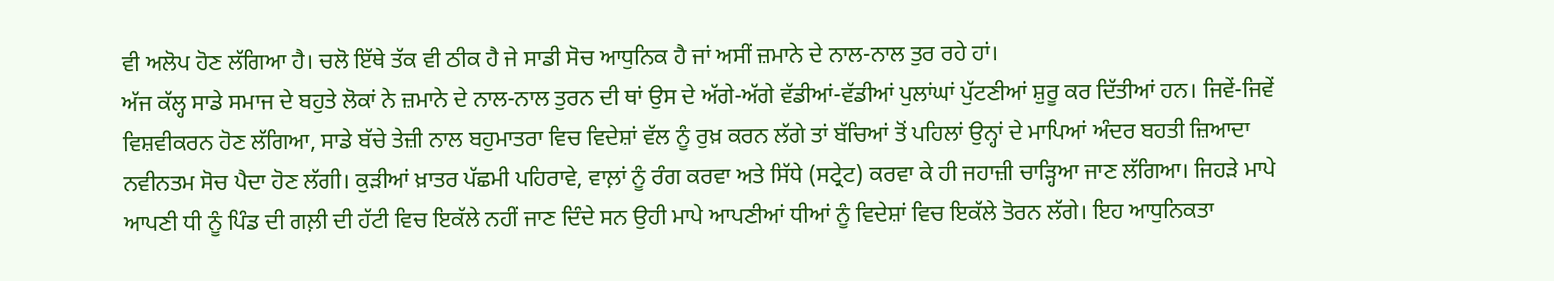ਵੀ ਅਲੋਪ ਹੋਣ ਲੱਗਿਆ ਹੈ। ਚਲੋ ਇੱਥੇ ਤੱਕ ਵੀ ਠੀਕ ਹੈ ਜੇ ਸਾਡੀ ਸੋਚ ਆਧੁਨਿਕ ਹੈ ਜਾਂ ਅਸੀਂ ਜ਼ਮਾਨੇ ਦੇ ਨਾਲ-ਨਾਲ ਤੁਰ ਰਹੇ ਹਾਂ।
ਅੱਜ ਕੱਲ੍ਹ ਸਾਡੇ ਸਮਾਜ ਦੇ ਬਹੁਤੇ ਲੋਕਾਂ ਨੇ ਜ਼ਮਾਨੇ ਦੇ ਨਾਲ-ਨਾਲ ਤੁਰਨ ਦੀ ਥਾਂ ਉਸ ਦੇ ਅੱਗੇ-ਅੱਗੇ ਵੱਡੀਆਂ-ਵੱਡੀਆਂ ਪੁਲਾਂਘਾਂ ਪੁੱਟਣੀਆਂ ਸ਼ੁਰੂ ਕਰ ਦਿੱਤੀਆਂ ਹਨ। ਜਿਵੇਂ-ਜਿਵੇਂ ਵਿਸ਼ਵੀਕਰਨ ਹੋਣ ਲੱਗਿਆ, ਸਾਡੇ ਬੱਚੇ ਤੇਜ਼ੀ ਨਾਲ ਬਹੁਮਾਤਰਾ ਵਿਚ ਵਿਦੇਸ਼ਾਂ ਵੱਲ ਨੂੰ ਰੁਖ਼ ਕਰਨ ਲੱਗੇ ਤਾਂ ਬੱਚਿਆਂ ਤੋਂ ਪਹਿਲਾਂ ਉਨ੍ਹਾਂ ਦੇ ਮਾਪਿਆਂ ਅੰਦਰ ਬਹਤੀ ਜ਼ਿਆਦਾ ਨਵੀਨਤਮ ਸੋਚ ਪੈਦਾ ਹੋਣ ਲੱਗੀ। ਕੁੜੀਆਂ ਖ਼ਾਤਰ ਪੱਛਮੀ ਪਹਿਰਾਵੇ, ਵਾਲ਼ਾਂ ਨੂੰ ਰੰਗ ਕਰਵਾ ਅਤੇ ਸਿੱਧੇ (ਸਟ੍ਰੇਟ) ਕਰਵਾ ਕੇ ਹੀ ਜਹਾਜ਼ੀ ਚਾੜ੍ਹਿਆ ਜਾਣ ਲੱਗਿਆ। ਜਿਹੜੇ ਮਾਪੇ ਆਪਣੀ ਧੀ ਨੂੰ ਪਿੰਡ ਦੀ ਗਲ਼ੀ ਦੀ ਹੱਟੀ ਵਿਚ ਇਕੱਲੇ ਨਹੀਂ ਜਾਣ ਦਿੰਦੇ ਸਨ ਉਹੀ ਮਾਪੇ ਆਪਣੀਆਂ ਧੀਆਂ ਨੂੰ ਵਿਦੇਸ਼ਾਂ ਵਿਚ ਇਕੱਲੇ ਤੋਰਨ ਲੱਗੇ। ਇਹ ਆਧੁਨਿਕਤਾ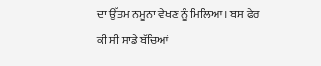ਦਾ ਉੱਤਮ ਨਮੂਨਾ ਵੇਖਣ ਨੂੰ ਮਿਲਿਆ। ਬਸ ਫੇਰ ਕੀ ਸੀ ਸਾਡੇ ਬੱਚਿਆਂ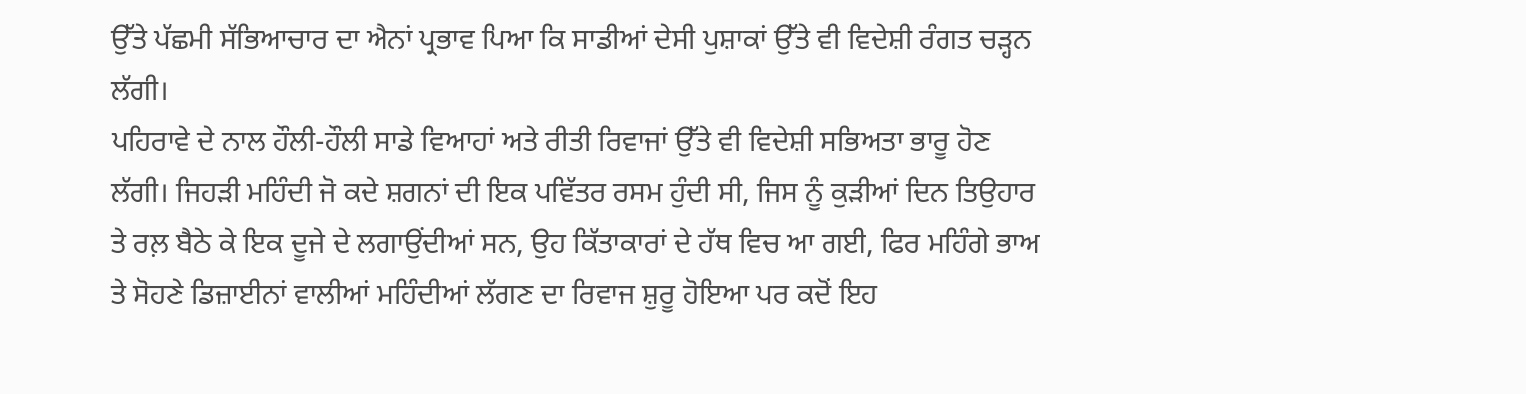ਉੱਤੇ ਪੱਛਮੀ ਸੱਭਿਆਚਾਰ ਦਾ ਐਨਾਂ ਪ੍ਰਭਾਵ ਪਿਆ ਕਿ ਸਾਡੀਆਂ ਦੇਸੀ ਪੁਸ਼ਾਕਾਂ ਉੱਤੇ ਵੀ ਵਿਦੇਸ਼ੀ ਰੰਗਤ ਚੜ੍ਹਨ ਲੱਗੀ।
ਪਹਿਰਾਵੇ ਦੇ ਨਾਲ ਹੌਲੀ-ਹੌਲੀ ਸਾਡੇ ਵਿਆਹਾਂ ਅਤੇ ਰੀਤੀ ਰਿਵਾਜਾਂ ਉੱਤੇ ਵੀ ਵਿਦੇਸ਼ੀ ਸਭਿਅਤਾ ਭਾਰੂ ਹੋਣ ਲੱਗੀ। ਜਿਹੜੀ ਮਹਿੰਦੀ ਜੋ ਕਦੇ ਸ਼ਗਨਾਂ ਦੀ ਇਕ ਪਵਿੱਤਰ ਰਸਮ ਹੁੰਦੀ ਸੀ, ਜਿਸ ਨੂੰ ਕੁੜੀਆਂ ਦਿਨ ਤਿਉਹਾਰ ਤੇ ਰਲ਼ ਬੈਠੇ ਕੇ ਇਕ ਦੂਜੇ ਦੇ ਲਗਾਉਂਦੀਆਂ ਸਨ, ਉਹ ਕਿੱਤਾਕਾਰਾਂ ਦੇ ਹੱਥ ਵਿਚ ਆ ਗਈ, ਫਿਰ ਮਹਿੰਗੇ ਭਾਅ ਤੇ ਸੋਹਣੇ ਡਿਜ਼ਾਈਨਾਂ ਵਾਲੀਆਂ ਮਹਿੰਦੀਆਂ ਲੱਗਣ ਦਾ ਰਿਵਾਜ ਸ਼ੁਰੂ ਹੋਇਆ ਪਰ ਕਦੋਂ ਇਹ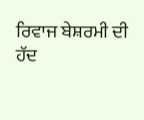ਰਿਵਾਜ ਬੇਸ਼ਰਮੀ ਦੀ ਹੱਦ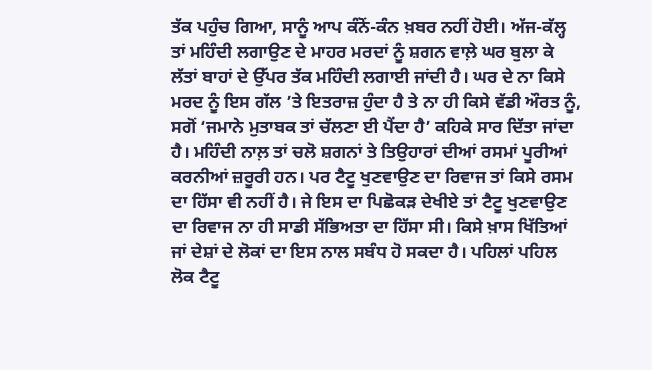ਤੱਕ ਪਹੁੰਚ ਗਿਆ, ਸਾਨੂੰ ਆਪ ਕੰਨੋਂ-ਕੰਨ ਖ਼ਬਰ ਨਹੀਂ ਹੋਈ। ਅੱਜ-ਕੱਲ੍ਹ ਤਾਂ ਮਹਿੰਦੀ ਲਗਾਉਣ ਦੇ ਮਾਹਰ ਮਰਦਾਂ ਨੂੰ ਸ਼ਗਨ ਵਾਲ਼ੇ ਘਰ ਬੁਲਾ ਕੇ ਲੱਤਾਂ ਬਾਹਾਂ ਦੇ ਉੱਪਰ ਤੱਕ ਮਹਿੰਦੀ ਲਗਾਈ ਜਾਂਦੀ ਹੈ। ਘਰ ਦੇ ਨਾ ਕਿਸੇ ਮਰਦ ਨੂੰ ਇਸ ਗੱਲ ’ਤੇ ਇਤਰਾਜ਼ ਹੁੰਦਾ ਹੈ ਤੇ ਨਾ ਹੀ ਕਿਸੇ ਵੱਡੀ ਔਰਤ ਨੂੰ, ਸਗੋਂ ‘ਜਮਾਨੇ ਮੁਤਾਬਕ ਤਾਂ ਚੱਲਣਾ ਈ ਪੈਂਦਾ ਹੈ’ ਕਹਿਕੇ ਸਾਰ ਦਿੱਤਾ ਜਾਂਦਾ ਹੈ। ਮਹਿੰਦੀ ਨਾਲ਼ ਤਾਂ ਚਲੋ ਸ਼ਗਨਾਂ ਤੇ ਤਿਉਹਾਰਾਂ ਦੀਆਂ ਰਸਮਾਂ ਪੂਰੀਆਂ ਕਰਨੀਆਂ ਜ਼ਰੂਰੀ ਹਨ। ਪਰ ਟੈਟੂ ਖੁਣਵਾਉਣ ਦਾ ਰਿਵਾਜ ਤਾਂ ਕਿਸੇ ਰਸਮ ਦਾ ਹਿੱਸਾ ਵੀ ਨਹੀਂ ਹੈ। ਜੇ ਇਸ ਦਾ ਪਿਛੋਕੜ ਦੇਖੀਏ ਤਾਂ ਟੈਟੂ ਖੁਣਵਾਉਣ ਦਾ ਰਿਵਾਜ ਨਾ ਹੀ ਸਾਡੀ ਸੱਭਿਅਤਾ ਦਾ ਹਿੱਸਾ ਸੀ। ਕਿਸੇ ਖ਼ਾਸ ਖਿੱਤਿਆਂ ਜਾਂ ਦੇਸ਼ਾਂ ਦੇ ਲੋਕਾਂ ਦਾ ਇਸ ਨਾਲ ਸਬੰਧ ਹੋ ਸਕਦਾ ਹੈ। ਪਹਿਲਾਂ ਪਹਿਲ ਲੋਕ ਟੈਟੂ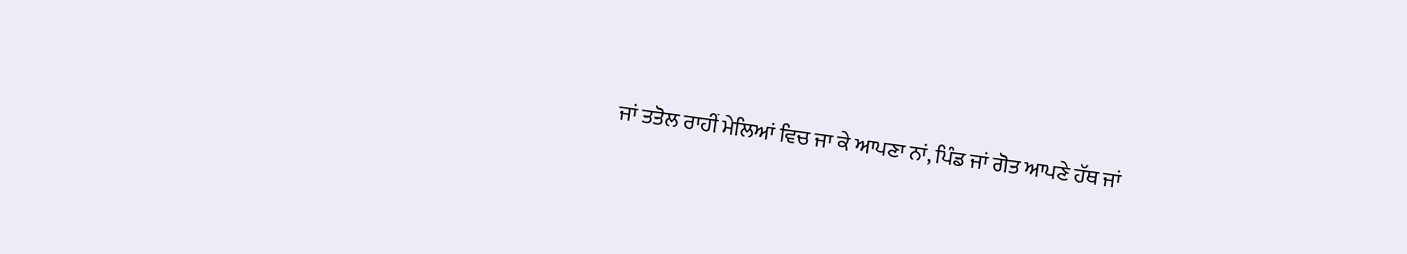ਜਾਂ ਤਤੋਲ ਰਾਹੀਂ ਮੇਲਿਆਂ ਵਿਚ ਜਾ ਕੇ ਆਪਣਾ ਨਾਂ, ਪਿੰਡ ਜਾਂ ਗੋਤ ਆਪਣੇ ਹੱਥ ਜਾਂ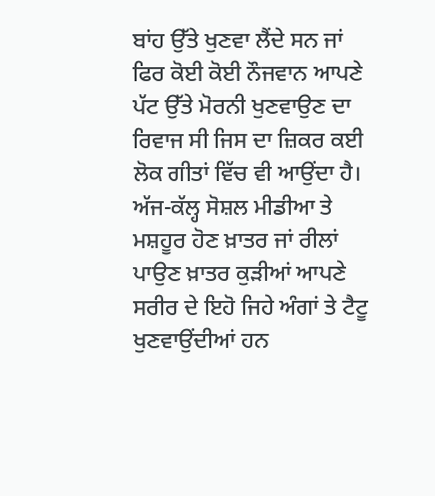ਬਾਂਹ ਉੱਤੇ ਖੁਣਵਾ ਲੈਂਦੇ ਸਨ ਜਾਂ ਫਿਰ ਕੋਈ ਕੋਈ ਨੌਜਵਾਨ ਆਪਣੇ ਪੱਟ ਉੱਤੇ ਮੋਰਨੀ ਖੁਣਵਾਉਣ ਦਾ ਰਿਵਾਜ ਸੀ ਜਿਸ ਦਾ ਜ਼ਿਕਰ ਕਈ ਲੋਕ ਗੀਤਾਂ ਵਿੱਚ ਵੀ ਆਉਂਦਾ ਹੈ।
ਅੱਜ-ਕੱਲ੍ਹ ਸੋਸ਼ਲ ਮੀਡੀਆ ਤੇ ਮਸ਼ਹੂਰ ਹੋਣ ਖ਼ਾਤਰ ਜਾਂ ਰੀਲਾਂ ਪਾਉਣ ਖ਼ਾਤਰ ਕੁੜੀਆਂ ਆਪਣੇ ਸਰੀਰ ਦੇ ਇਹੋ ਜਿਹੇ ਅੰਗਾਂ ਤੇ ਟੈਟੂ ਖੁਣਵਾਉਂਦੀਆਂ ਹਨ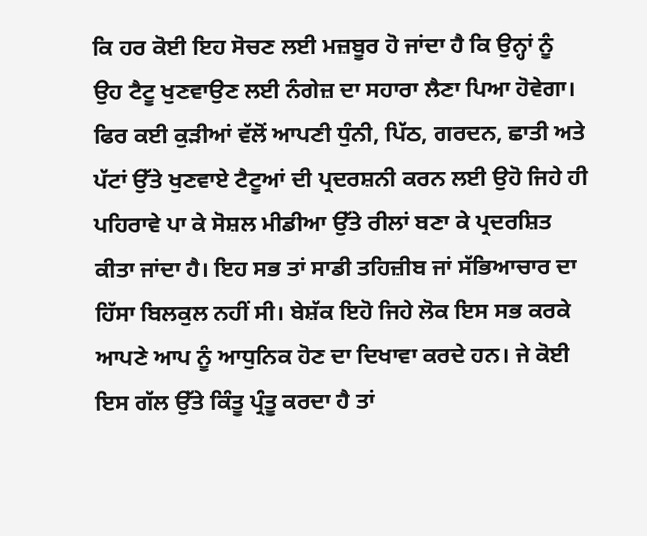ਕਿ ਹਰ ਕੋਈ ਇਹ ਸੋਚਣ ਲਈ ਮਜ਼ਬੂਰ ਹੋ ਜਾਂਦਾ ਹੈ ਕਿ ਉਨ੍ਹਾਂ ਨੂੰ ਉਹ ਟੈਟੂ ਖੁਣਵਾਉਣ ਲਈ ਨੰਗੇਜ਼ ਦਾ ਸਹਾਰਾ ਲੈਣਾ ਪਿਆ ਹੋਵੇਗਾ। ਫਿਰ ਕਈ ਕੁੜੀਆਂ ਵੱਲੋਂ ਆਪਣੀ ਧੁੰਨੀ, ਪਿੱਠ, ਗਰਦਨ, ਛਾਤੀ ਅਤੇ ਪੱਟਾਂ ਉੱਤੇ ਖੁਣਵਾਏ ਟੈਟੂਆਂ ਦੀ ਪ੍ਰਦਰਸ਼ਨੀ ਕਰਨ ਲਈ ਉਹੋ ਜਿਹੇ ਹੀ ਪਹਿਰਾਵੇ ਪਾ ਕੇ ਸੋਸ਼ਲ ਮੀਡੀਆ ਉੱਤੇ ਰੀਲਾਂ ਬਣਾ ਕੇ ਪ੍ਰਦਰਸ਼ਿਤ ਕੀਤਾ ਜਾਂਦਾ ਹੈ। ਇਹ ਸਭ ਤਾਂ ਸਾਡੀ ਤਹਿਜ਼ੀਬ ਜਾਂ ਸੱਭਿਆਚਾਰ ਦਾ ਹਿੱਸਾ ਬਿਲਕੁਲ ਨਹੀਂ ਸੀ। ਬੇਸ਼ੱਕ ਇਹੋ ਜਿਹੇ ਲੋਕ ਇਸ ਸਭ ਕਰਕੇ ਆਪਣੇ ਆਪ ਨੂੰ ਆਧੁਨਿਕ ਹੋਣ ਦਾ ਦਿਖਾਵਾ ਕਰਦੇ ਹਨ। ਜੇ ਕੋਈ ਇਸ ਗੱਲ ਉੱਤੇ ਕਿੰਤੂ ਪ੍ਰੰਤੂ ਕਰਦਾ ਹੈ ਤਾਂ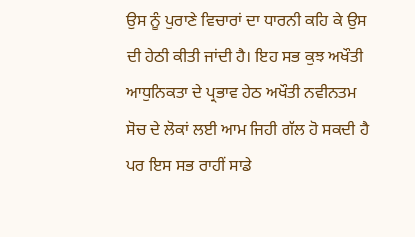ਉਸ ਨੂੰ ਪੁਰਾਣੇ ਵਿਚਾਰਾਂ ਦਾ ਧਾਰਨੀ ਕਹਿ ਕੇ ਉਸ ਦੀ ਹੇਠੀ ਕੀਤੀ ਜਾਂਦੀ ਹੈ। ਇਹ ਸਭ ਕੁਝ ਅਖੌਤੀ ਆਧੁਨਿਕਤਾ ਦੇ ਪ੍ਰਭਾਵ ਹੇਠ ਅਖੌਤੀ ਨਵੀਨਤਮ ਸੋਚ ਦੇ ਲੋਕਾਂ ਲਈ ਆਮ ਜਿਹੀ ਗੱਲ ਹੋ ਸਕਦੀ ਹੈ ਪਰ ਇਸ ਸਭ ਰਾਹੀਂ ਸਾਡੇ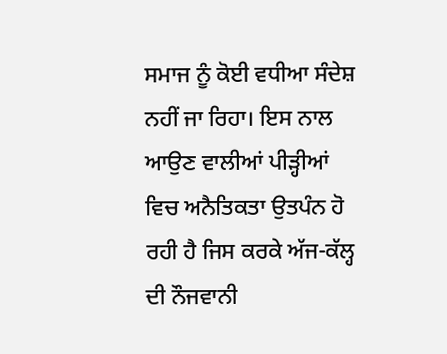ਸਮਾਜ ਨੂੰ ਕੋਈ ਵਧੀਆ ਸੰਦੇਸ਼ ਨਹੀਂ ਜਾ ਰਿਹਾ। ਇਸ ਨਾਲ ਆਉਣ ਵਾਲੀਆਂ ਪੀੜ੍ਹੀਆਂ ਵਿਚ ਅਨੈਤਿਕਤਾ ਉਤਪੰਨ ਹੋ ਰਹੀ ਹੈ ਜਿਸ ਕਰਕੇ ਅੱਜ-ਕੱਲ੍ਹ ਦੀ ਨੌਜਵਾਨੀ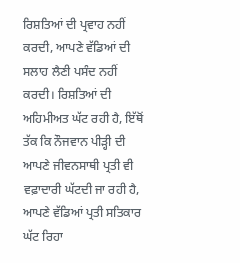ਰਿਸ਼ਤਿਆਂ ਦੀ ਪ੍ਰਵਾਹ ਨਹੀਂ ਕਰਦੀ, ਆਪਣੇ ਵੱਡਿਆਂ ਦੀ ਸਲਾਹ ਲੈਣੀ ਪਸੰਦ ਨਹੀਂ ਕਰਦੀ। ਰਿਸ਼ਤਿਆਂ ਦੀ ਅਹਿਮੀਅਤ ਘੱਟ ਰਹੀ ਹੈ, ਇੱਥੋਂ ਤੱਕ ਕਿ ਨੌਜਵਾਨ ਪੀੜ੍ਹੀ ਦੀ ਆਪਣੇ ਜੀਵਨਸਾਥੀ ਪ੍ਰਤੀ ਵੀ ਵਫ਼ਾਦਾਰੀ ਘੱਟਦੀ ਜਾ ਰਹੀ ਹੈ, ਆਪਣੇ ਵੱਡਿਆਂ ਪ੍ਰਤੀ ਸਤਿਕਾਰ ਘੱਟ ਰਿਹਾ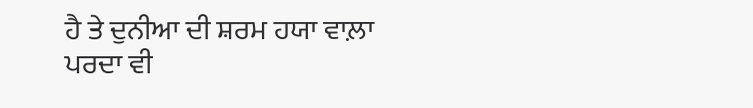ਹੈ ਤੇ ਦੁਨੀਆ ਦੀ ਸ਼ਰਮ ਹਯਾ ਵਾਲ਼ਾ ਪਰਦਾ ਵੀ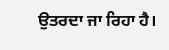ਉਤਰਦਾ ਜਾ ਰਿਹਾ ਹੈ।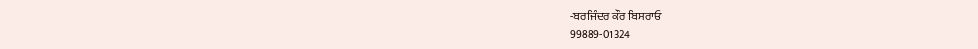-ਬਰਜਿੰਦਰ ਕੌਰ ਬਿਸਰਾਓ
99889-01324